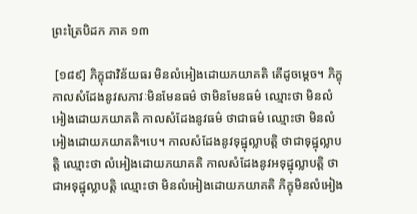ព្រះត្រៃបិដក ភាគ ១៣

 [១៨៩] ភិក្ខុជាវិន័យធរ មិនលំអៀងដោយភយាគតិ តើដូចម្តេច។ ភិក្ខុកាលសំដែងនូវសភាវៈមិនមែនធម៌ ថាមិនមែនធម៌ ឈ្មោះថា មិនលំអៀងដោយភយាគតិ កាលសំដែងនូវធម៌ ថាជាធម៌ ឈ្មោះថា មិនលំអៀងដោយភយាគតិ។បេ។ កាលសំដែងនូវទុដ្ឋុល្លាបត្តិ ថាជាទុដ្ឋុល្លាបត្តិ ឈ្មោះថា លំអៀងដោយភយាគតិ កាលសំដែងនូវអទុដ្ឋុល្លាបត្តិ ថាជាអទុដ្ឋុល្លាបត្តិ ឈ្មោះថា មិនលំអៀងដោយភយាគតិ ភិក្ខុមិនលំអៀង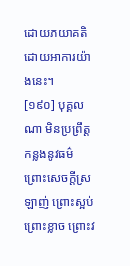ដោយភយាគតិ ដោយអាការយ៉ាងនេះ។
[១៩០] បុគ្គលណា មិនប្រព្រឹត្តកន្លងនូវធម៌ ព្រោះសេចក្តីស្រឡាញ់ ព្រោះស្អប់ ព្រោះខ្លាច ព្រោះវ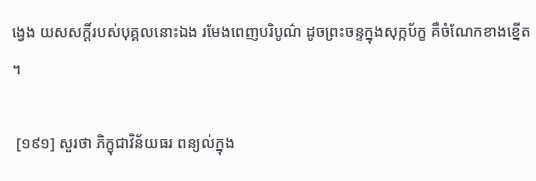ង្វេង យសសក្តិ៍របស់បុគ្គលនោះឯង រមែងពេញបរិបូណ៌ ដូចព្រះចន្ទក្នុងសុក្កប័ក្ខ គឺចំណែកខាងខ្នើត។

 [១៩១] សួរថា ភិក្ខុជាវិន័យធរ ពន្យល់ក្នុង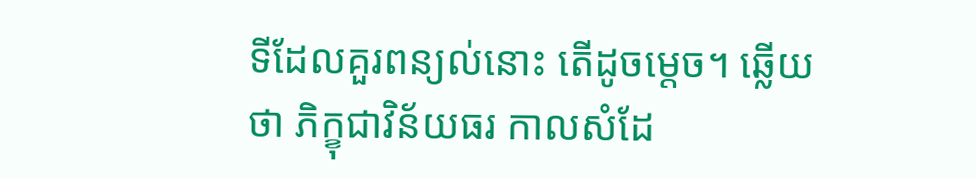ទីដែលគួរពន្យល់នោះ តើដូចម្តេច។ ឆ្លើយថា ភិក្ខុជាវិន័យធរ កាលសំដែ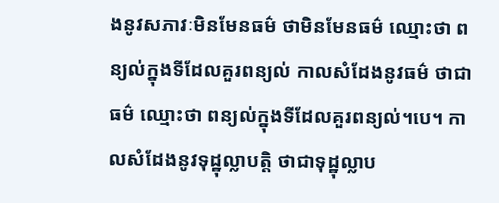ងនូវសភាវៈមិនមែនធម៌ ថាមិនមែនធម៌ ឈ្មោះថា ពន្យល់ក្នុងទីដែលគួរពន្យល់ កាលសំដែងនូវធម៌ ថាជាធម៌ ឈ្មោះថា ពន្យល់ក្នុងទីដែលគួរពន្យល់។បេ។ កាលសំដែងនូវទុដ្ឋុល្លាបត្តិ ថាជាទុដ្ឋុល្លាប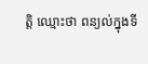ត្តិ ឈ្មោះថា ពន្យល់ក្នុងទី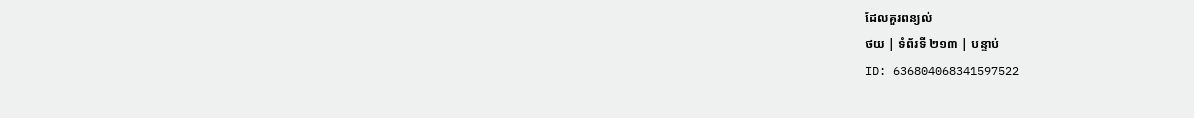ដែលគួរពន្យល់
ថយ | ទំព័រទី ២១៣ | បន្ទាប់
ID: 636804068341597522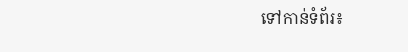ទៅកាន់ទំព័រ៖